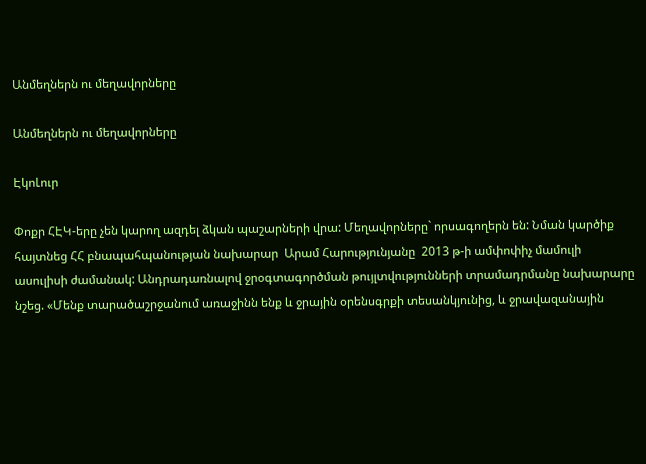Անմեղներն ու մեղավորները

Անմեղներն ու մեղավորները

ԷկոԼուր

Փոքր ՀԷԿ-երը չեն կարող ազդել ձկան պաշարների վրա: Մեղավորները` որսագողերն են: Նման կարծիք հայտնեց ՀՀ բնապահպանության նախարար  Արամ Հարությունյանը  2013 թ-ի ամփոփիչ մամուլի ասուլիսի ժամանակ: Անդրադառնալով ջրօգտագործման թույլտվությունների տրամադրմանը նախարարը նշեց. «Մենք տարածաշրջանում առաջինն ենք և ջրային օրենսգրքի տեսանկյունից, և ջրավազանային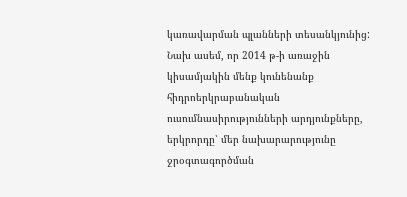կառավարման պլանների տեսանկյունից: Նախ ասեմ, որ 2014 թ-ի առաջին կիսամյակին մենք կունենանք հիդրոերկրաբանական ուսումնասիրությունների արդյունքները, երկրորդը՝ մեր նախարարությունը ջրօգտագործման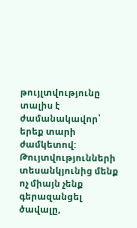թույլտվությունը տալիս է ժամանակավոր՝ երեք տարի ժամկետով: Թույտվությունների տեսանկյունից մենք ոչ միայն չենք գերազանցել ծավալը,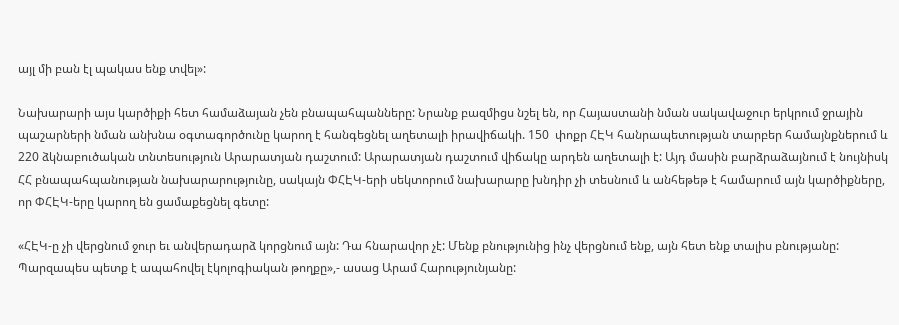այլ մի բան էլ պակաս ենք տվել»:

Նախարարի այս կարծիքի հետ համաձայան չեն բնապահպանները: Նրանք բազմիցս նշել են, որ Հայաստանի նման սակավաջուր երկրում ջրային պաշարների նման անխնա օգտագործունը կարող է հանգեցնել աղետալի իրավիճակի. 150  փոքր ՀԷԿ հանրապետության տարբեր համայնքներում և 220 ձկնաբուծական տնտեսություն Արարատյան դաշտում: Արարատյան դաշտում վիճակը արդեն աղետալի է: Այդ մասին բարձրաձայնում է նույնիսկ ՀՀ բնապահպանության նախարարությունը, սակայն ՓՀԷԿ-երի սեկտորում նախարարը խնդիր չի տեսնում և անհեթեթ է համարում այն կարծիքները, որ ՓՀԷԿ-երը կարող են ցամաքեցնել գետը:

«ՀԷԿ-ը չի վերցնում ջուր եւ անվերադարձ կորցնում այն: Դա հնարավոր չէ: Մենք բնությունից ինչ վերցնում ենք, այն հետ ենք տալիս բնությանը:  Պարզապես պետք է ապահովել էկոլոգիական թողքը»,- ասաց Արամ Հարությունյանը: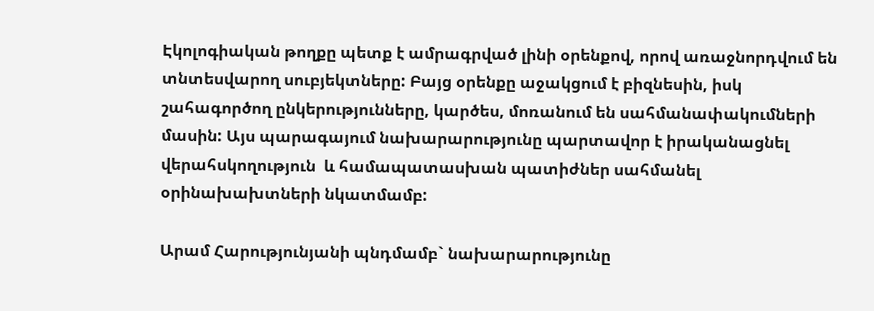Էկոլոգիական թողքը պետք է ամրագրված լինի օրենքով, որով առաջնորդվում են տնտեսվարող սուբյեկտները: Բայց օրենքը աջակցում է բիզնեսին, իսկ շահագործող ընկերությունները, կարծես, մոռանում են սահմանափակումների մասին: Այս պարագայում նախարարությունը պարտավոր է իրականացնել վերահսկողություն  և համապատասխան պատիժներ սահմանել օրինախախտների նկատմամբ:

Արամ Հարությունյանի պնդմամբ` նախարարությունը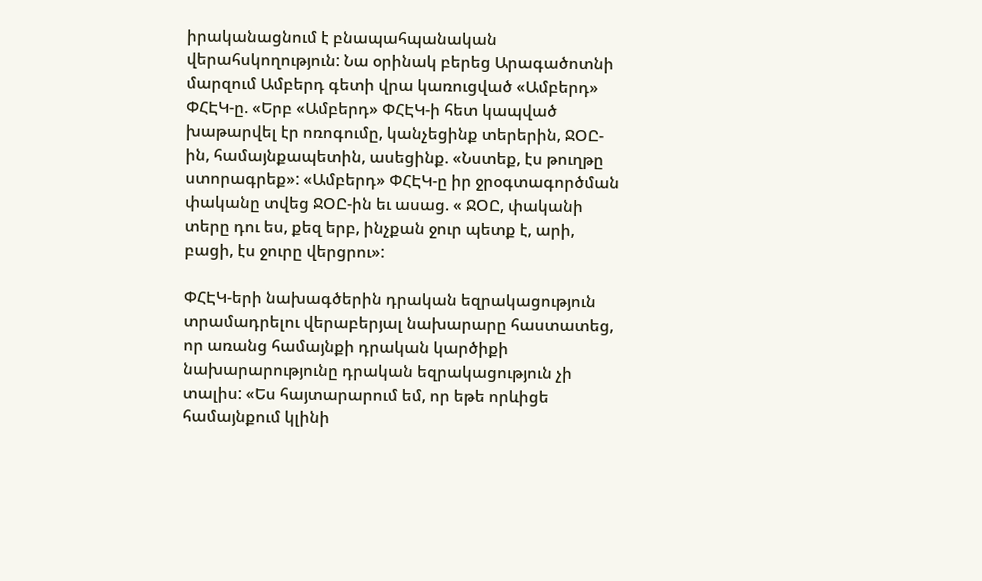իրականացնում է բնապահպանական վերահսկողություն: Նա օրինակ բերեց Արագածոտնի մարզում Ամբերդ գետի վրա կառուցված «Ամբերդ» ՓՀԷԿ-ը. «Երբ «Ամբերդ» ՓՀԷԿ-ի հետ կապված խաթարվել էր ոռոգումը, կանչեցինք տերերին, ՋՕԸ-ին, համայնքապետին, ասեցինք. «Նստեք, էս թուղթը ստորագրեք»: «Ամբերդ» ՓՀԷԿ-ը իր ջրօգտագործման փականը տվեց ՋՕԸ-ին եւ ասաց. « ՋՕԸ, փականի տերը դու ես, քեզ երբ, ինչքան ջուր պետք է, արի, բացի, էս ջուրը վերցրու»:

ՓՀԷԿ-երի նախագծերին դրական եզրակացություն տրամադրելու վերաբերյալ նախարարը հաստատեց, որ առանց համայնքի դրական կարծիքի նախարարությունը դրական եզրակացություն չի տալիս: «Ես հայտարարում եմ, որ եթե որևիցե համայնքում կլինի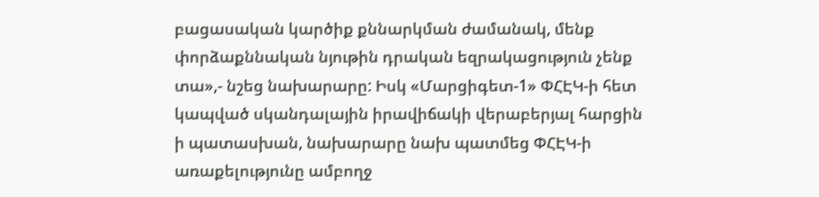բացասական կարծիք քննարկման ժամանակ, մենք փորձաքննական նյութին դրական եզրակացություն չենք տա»,- նշեց նախարարը: Իսկ «Մարցիգետ-1» ՓՀԷԿ-ի հետ կապված սկանդալային իրավիճակի վերաբերյալ հարցին ի պատասխան, նախարարը նախ պատմեց ՓՀԷԿ-ի առաքելությունը ամբողջ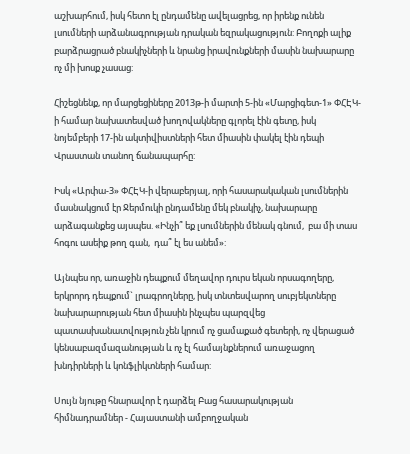աշխարհում, իսկ հետո էլ ընդամենը ավելացրեց, որ իրենք ունեն լսումների արձանագրության դրական եզրակացություն: Բողոքի ալիք բարձրացրած բնակիչների և նրանց իրավունքների մասին նախարարը ոչ մի խոսք չասաց:

Հիշեցնենք, որ մարցեցիները 2013թ-ի մարտի 5-ին «Մարցիգետ-1» ՓՀԷԿ-ի համար նախատեսված խողովակները գլորել էին գետը, իսկ նոյեմբերի 17-ին ակտիվիստների հետ միասին փակել էին դեպի Վրաստան տանող ճանապարհը:

Իսկ «Արփա-3» ՓՀԷԿ-ի վերաբերյալ, որի հասարակական լսումներին մասնակցում էր Ջերմուկի ընդամենը մեկ բնակիչ, նախարարը արձագանքեց այսպես. «Ինչի՞ եք լսումներին մենակ գնում,  բա մի տաս հոգու ասեիք թող գան,  դա՞ էլ ես անեմ»:

Այնպես որ, առաջին դեպքում մեղավոր դուրս եկան որսագողերը, երկրորդ դեպքում` լրագրողները, իսկ տնտեսվարող սուբյեկտները նախարարության հետ միասին ինչպես պարզվեց պատասխանատվություն չեն կրում ոչ ցամաքած գետերի, ոչ վերացած կենսաբազմազանության և ոչ էլ համայնքներում առաջացող խնդիրների և կոնֆլիկտների համար:

Սույն նյութը հնարավոր է դարձել Բաց հասարակության հիմնադրամներ - Հայաստանի ամբողջական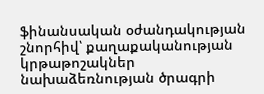ֆինանսական օժանդակության շնորհիվ՝ քաղաքականության կրթաթոշակներ նախաձեռնության ծրագրի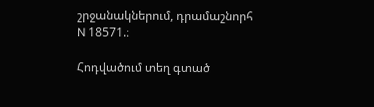շրջանակներում, դրամաշնորհ N 18571.։

Հոդվածում տեղ գտած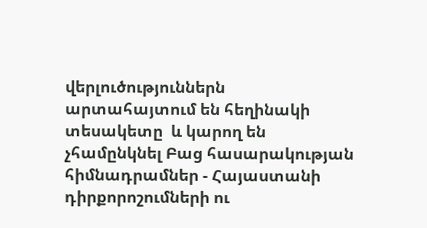վերլուծություններն արտահայտում են հեղինակի տեսակետը  և կարող են չհամընկնել Բաց հասարակության հիմնադրամներ - Հայաստանի դիրքորոշումների ու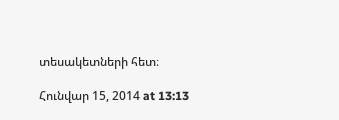տեսակետների հետ։

Հունվար 15, 2014 at 13:13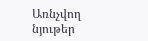Առնչվող նյութեր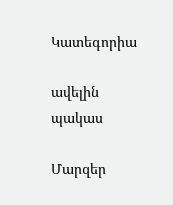Կատեգորիա

ավելին
պակաս

Մարզեր